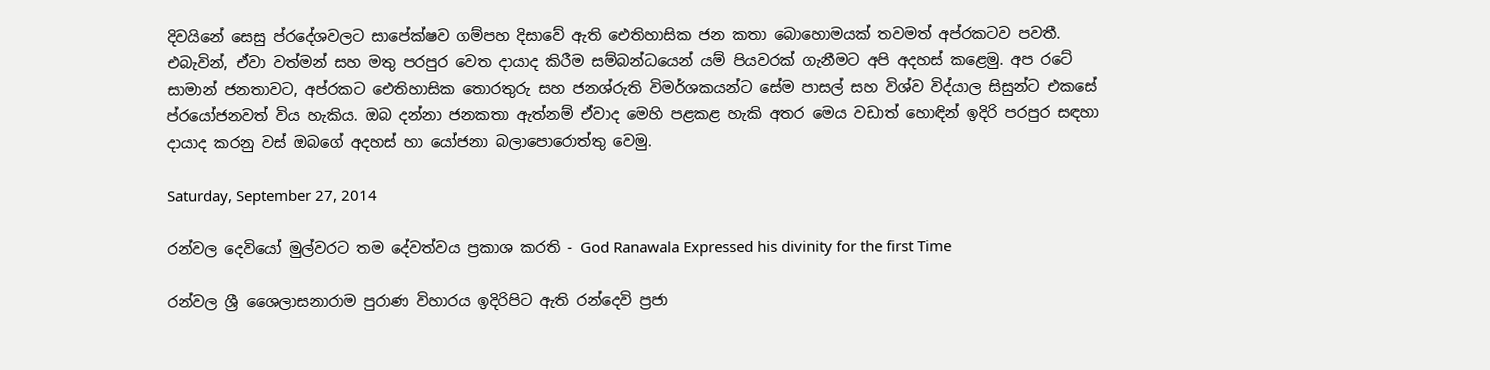දිවයිනේ සෙසු ප්රදේශවලට සාපේක්ෂව ගම්පහ දිසාවේ ඇති ඓතිහාසික ජන කතා බොහොමයක් තවමත් අප්රකටව පවතී. එබැවින්, ඒවා වත්මන් සහ මතු පරපුර වෙත දායාද කිරීම සම්බන්ධයෙන් යම් පියවරක් ගැනීමට අපි අදහස් කළෙමු. අප රටේ සාමාන් ජනතාවට, අප්රකට ඓතිහාසික තොරතුරු සහ ජනශ්රුති විමර්ශකයන්ට සේම පාසල් සහ විශ්ව විද්යාල සිසුන්ට එකසේ ප්රයෝජනවත් විය හැකිය. ඔබ දන්නා ජනකතා ඇත්නම් ඒවාද මෙහි පළකළ හැකි අතර මෙය වඩාත් හොඳින් ඉදිරි පරපුර සඳහා දායාද කරනු වස් ඔබගේ අදහස් හා යෝජනා බලාපොරොත්තු වෙමු.

Saturday, September 27, 2014

රන්වල දෙවියෝ මුල්වරට තම දේවත්වය ප්‍රකාශ කරති - God Ranawala Expressed his divinity for the first Time

රන්වල ශ්‍රී ශෛලාසනාරාම පුරාණ විහාරය ඉදිරිපිට ඇති රන්දෙවි ප්‍රජා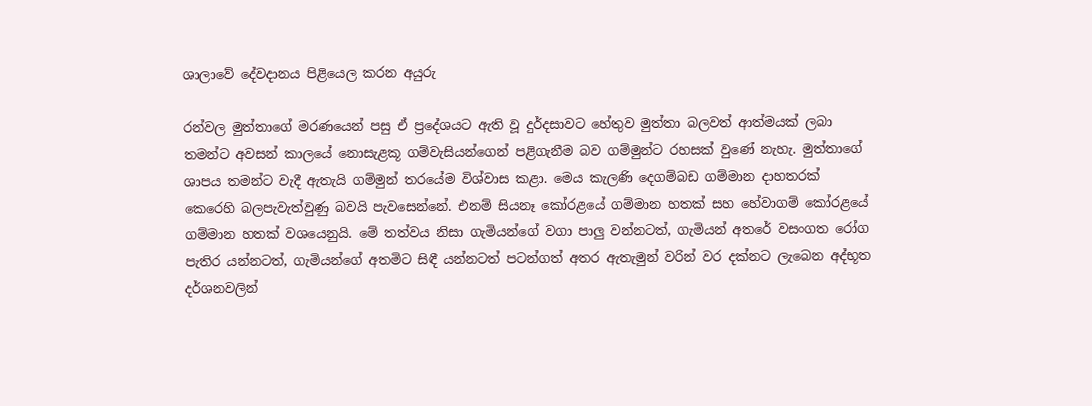ශාලාවේ දේවදානය පිළියෙල කරන අයුරු

රන්වල මුත්තාගේ මරණයෙන් පසු ඒ ප්‍රදේශයට ඇති වූ දුර්දසාවට හේතුව මුත්තා බලවත් ආත්මයක් ලබා තමන්ට අවසන් කාලයේ නොසැළකූ ගම්වැසියන්ගෙන් පළිගැනීම බව ගම්මුන්ට රහසක් වුණේ නැහැ. මුත්තාගේ ශාපය තමන්ට වැදී ඇතැයි ගම්මුන් තරයේම විශ්වාස කළා. මෙය කැලණි දෙගම්බඩ ගම්මාන දාහතරක් කෙරෙහි බලපැවැත්වුණු බවයි පැවසෙන්නේ. එනම් සියනෑ කෝරළයේ ගම්මාන හතක් සහ හේවාගම් කෝරළයේ ගම්මාන හතක් වශයෙනුයි. මේ තත්වය නිසා ගැමියන්ගේ වගා පාලු වන්නටත්, ගැමියන් අතරේ වසංගත රෝග පැතිර යන්නටත්, ගැමියන්ගේ අතමිට සිඳී යන්නටත් පටන්ගත් අතර ඇතැමුන් වරින් වර දක්නට ලැබෙන අද්භූත දර්ශනවලින්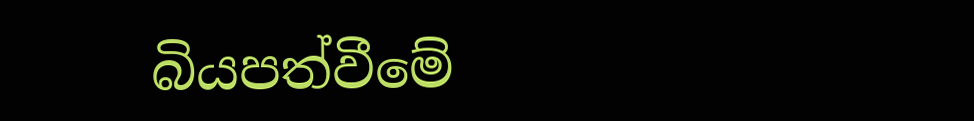බියපත්වීමේ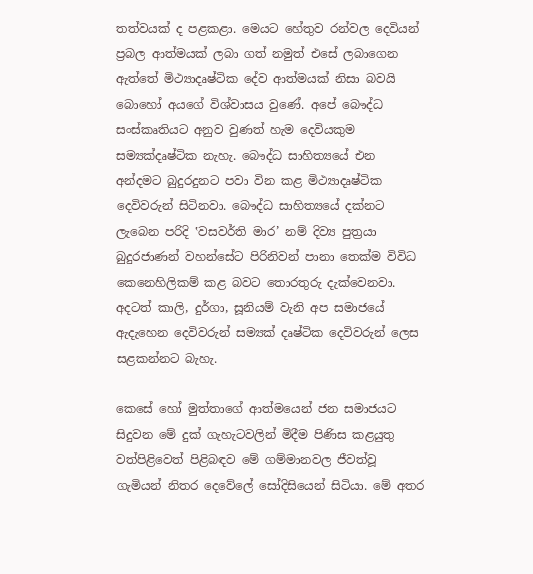තත්වයක් ද පළකළා. මෙයට හේතුව රන්වල දෙවියන් ප්‍රබල ආත්මයක් ලබා ගත් නමුත් එසේ ලබාගෙන ඇත්තේ මිථ්‍යාදෘෂ්ටික දේව ආත්මයක් නිසා බවයි බොහෝ අයගේ විශ්වාසය වුණේ. අපේ බෞද්ධ සංස්කෘතියට අනුව වුණත් හැම දෙවියකුම සම්‍යක්දෘෂ්ටික නැහැ. බෞද්ධ සාහිත්‍යයේ එන අන්දමට බුදුරදුනට පවා වින කළ මිථ්‍යාදෘෂ්ටික දෙවිවරුන් සිටිනවා. බෞද්ධ සාහිත්‍යයේ දක්නට ලැබෙන පරිදි ‛වසවර්ති මාර’ නම් දිව්‍ය පුත්‍රයා බුදුරජාණන් වහන්සේට පිරිනිවන් පානා තෙක්ම විවිධ කෙනෙහිලිකම් කළ බවට තොරතුරු දැක්වෙනවා. අදටත් කාලි, දුර්ගා, සූනියම් වැනි අප සමාජයේ ඇදැහෙන දෙවිවරුන් සම්‍යක් දෘෂ්ටික දෙවිවරුන් ලෙස සළකන්නට බැහැ.

කෙසේ හෝ මුත්තාගේ ආත්මයෙන් ජන සමාජයට සිදුවන මේ දුක් ගැහැටවලින් මිදීම පිණිස කළයුතු වත්පිළිවෙත් පිළිබඳව මේ ගම්මානවල ජීවත්වූ ගැමියන් නිතර දෙවේලේ සෝදිසියෙන් සිටියා. මේ අතර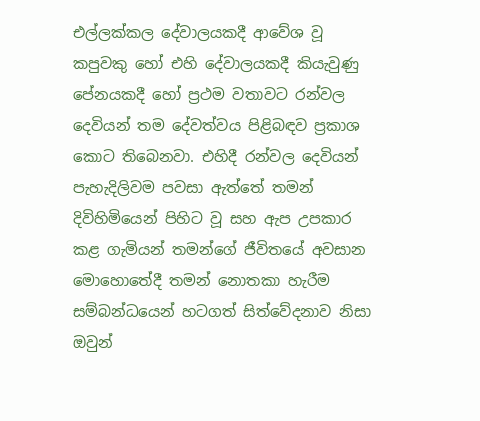එල්ලක්කල දේවාලයකදී ආවේශ වූ කපුවකු හෝ එහි දේවාලයකදී කියැවුණු පේනයකදී හෝ ප්‍රථම වතාවට රන්වල දෙවියන් තම දේවත්වය පිළිබඳව ප්‍රකාශ කොට තිබෙනවා. එහිදී රන්වල දෙවියන් පැහැදිලිවම පවසා ඇත්තේ තමන් දිවිහිමියෙන් පිහිට වූ සහ ඇප උපකාර කළ ගැමියන් තමන්ගේ ජීවිතයේ අවසාන මොහොතේදී තමන් නොතකා හැරීම සම්බන්ධයෙන් හටගත් සිත්වේදනාව නිසා ඔවුන්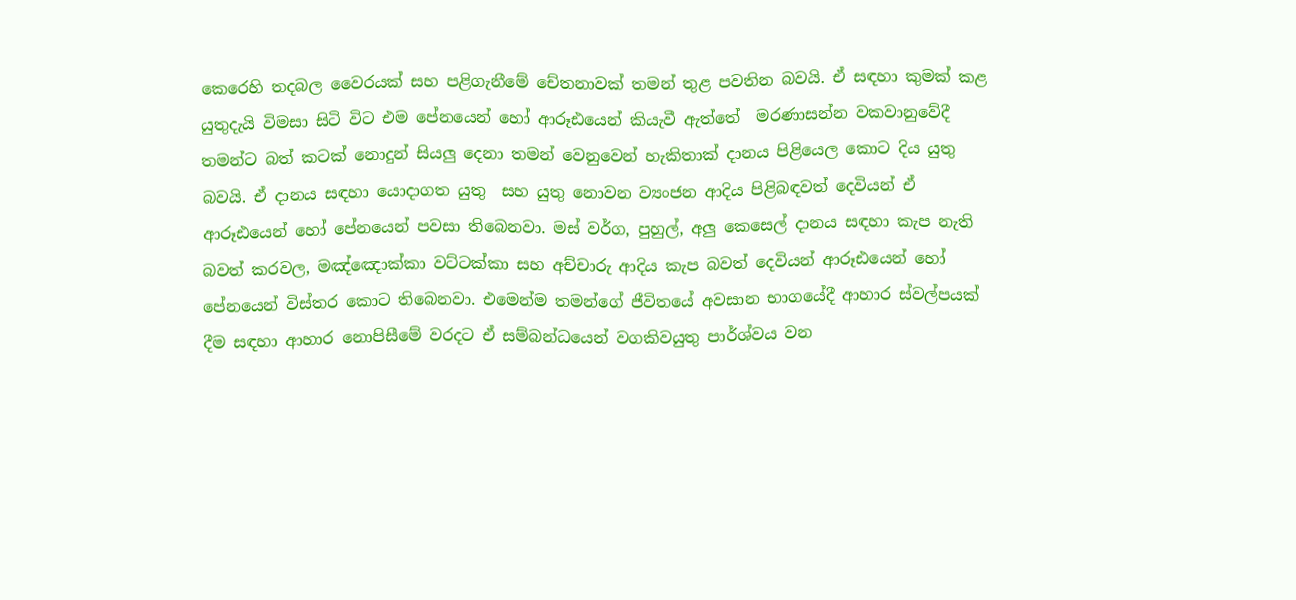කෙරෙහි තදබල වෛරයක් සහ පළිගැනීමේ චේතනාවක් තමන් තුළ පවතින බවයි. ඒ සඳහා කුමක් කළ යුතුදැයි විමසා සිටි විට එම පේනයෙන් හෝ ආරූඪයෙන් කියැවී ඇත්තේ  මරණාසන්න වකවානුවේදී තමන්ට බත් කටක් නොදුන් සියලු දෙනා තමන් වෙනුවෙන් හැකිතාක් දානය පිළියෙල කොට දිය යුතු බවයි. ඒ දානය සඳහා යොදාගත යුතු  සහ යුතු නොවන ව්‍යංජන ආදිය පිළිබඳවත් දෙවියන් ඒ ආරූඪයෙන් හෝ පේනයෙන් පවසා තිබෙනවා. මස් වර්ග, පුහුල්, අලු කෙසෙල් දානය සඳහා කැප නැති බවත් කරවල, මඤ්ඤොක්කා වට්ටක්කා සහ අච්චාරු ආදිය කැප බවත් දෙවියන් ආරූඪයෙන් හෝ පේනයෙන් විස්තර කොට තිබෙනවා. එමෙන්ම තමන්ගේ ජීවිතයේ අවසාන භාගයේදී ආහාර ස්වල්පයක් දීම සඳහා ආහාර නොපිසීමේ වරදට ඒ සම්බන්ධයෙන් වගකිවයුතු පාර්ශ්වය වන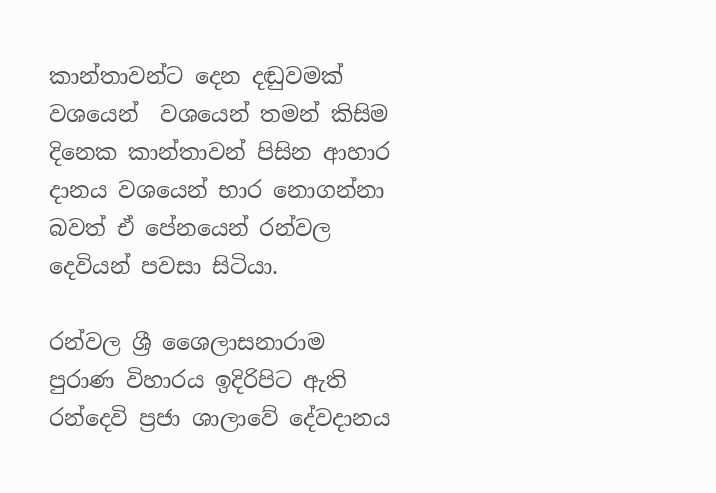කාන්තාවන්ට දෙන දඬුවමක් වශයෙන්  වශයෙන් තමන් කිසිම දිනෙක කාන්තාවන් පිසින ආහාර දානය වශයෙන් භාර නොගන්නා බවත් ඒ පේනයෙන් රන්වල දෙවියන් පවසා සිටියා.

රන්වල ශ්‍රී ශෛලාසනාරාම පුරාණ විහාරය ඉදිරිපිට ඇති රන්දෙවි ප්‍රජා ශාලාවේ දේවදානය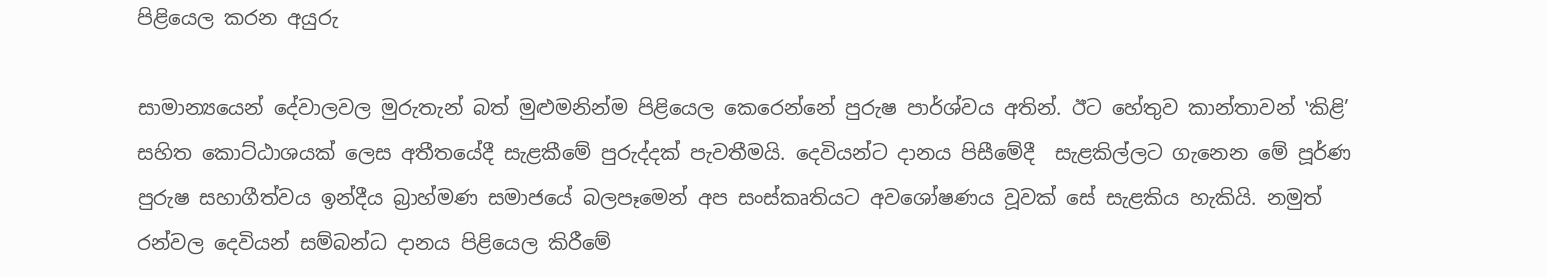පිළියෙල කරන අයුරු

සාමාන්‍යයෙන් දේවාලවල මුරුතැන් බත් මුළුමනින්ම පිළියෙල කෙරෙන්නේ පුරුෂ පාර්ශ්වය අතින්. ඊට හේතුව කාන්තාවන් ‛කිළි’ සහිත කොට්ඨාශයක් ලෙස අතීතයේදී සැළකීමේ පුරුද්දක් පැවතීමයි. දෙවියන්ට දානය පිසීමේදී  සැළකිල්ලට ගැනෙන මේ පූර්ණ පුරුෂ සහාගීත්වය ඉන්දීය බ්‍රාහ්මණ සමාජයේ බලපෑමෙන් අප සංස්කෘතියට අවශෝෂණය වූවක් සේ සැළකිය හැකියි. නමුත් රන්වල දෙවියන් සම්බන්ධ දානය පිළියෙල කිරීමේ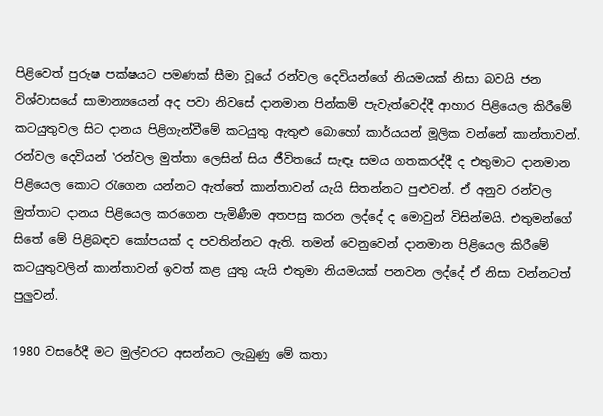පිළිවෙත් පුරුෂ පක්ෂයට පමණක් සීමා වූයේ රන්වල දෙවියන්ගේ නියමයක් නිසා බවයි ජන විශ්වාසයේ සාමාන්‍යයෙන් අද පවා නිවසේ දානමාන පින්කම් පැවැත්වෙද්දී ආහාර පිළියෙල කිරීමේ කටයුතුවල සිට දානය පිළිගැන්වීමේ කටයුතු ඇතුළු බොහෝ කාර්යයන් මූලික වන්නේ කාන්තාවන්. රන්වල දෙවියන් ‛රන්වල මුත්තා ලෙසින් සිය ජීවිතයේ සැඳෑ සමය ගතකරද්දී ද එතුමාට දානමාන පිළියෙල කොට රැගෙන යන්නට ඇත්තේ කාන්තාවන් යැයි සිතන්නට පුළුවන්. ඒ අනුව රන්වල මුත්තාට දානය පිළියෙල කරගෙන පැමිණීම අතපසු කරන ලද්දේ ද මොවුන් විසින්මයි. එතුමන්ගේ සිතේ මේ පිළිබඳව කෝපයක් ද පවතින්නට ඇති. තමන් වෙනුවෙන් දානමාන පිළියෙල කිරීමේ කටයුතුවලින් කාන්තාවන් ඉවත් කළ යුතු යැයි එතුමා නියමයක් පනවන ලද්දේ ඒ නිසා වන්නටත් පුලුවන්.

1980 වසරේදී මට මුල්වරට අසන්නට ලැබුණු මේ කතා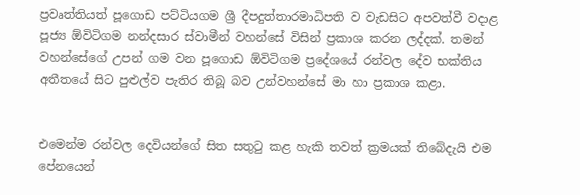ප්‍රවෘත්තියත් පූගොඩ පට්ටියගම ශ්‍රී දීපදුත්තාරමාධිපති ව වැඩසිට අපවත්වී වදාළ පූජ්‍ය ඕවිටිගම නන්දසාර ස්වාමීන් වහන්සේ විසින් ප්‍රකාශ කරන ලද්දක්. තමන් වහන්සේගේ උපන් ගම වන පූගොඩ ඕවිටිගම ප්‍රදේශයේ රන්වල දේව භක්තිය අතීතයේ සිට පුළුල්ව පැතිර තිබූ බව උන්වහන්සේ මා හා ප්‍රකාශ කළා.


එමෙන්ම රන්වල දෙවියන්ගේ සිත සතුටු කළ හැකි තවත් ක්‍රමයක් තිබේදැයි එම පේනයෙන්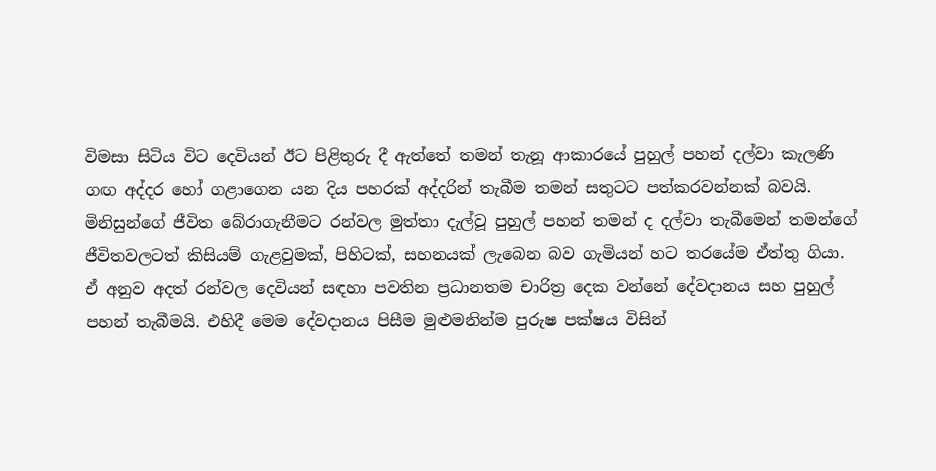විමසා සිටිය විට දෙවියන් ඊට පිළිතුරු දී ඇත්තේ තමන් තැනූ ආකාරයේ පුහුල් පහන් දල්වා කැලණි ගඟ අද්දර හෝ ගළාගෙන යන දිය පහරක් අද්දරින් තැබීම තමන් සතුටට පත්කරවන්නක් බවයි. මිනිසුන්ගේ ජීවිත බේරාගැනීමට රන්වල මුත්තා දැල්වූ පුහුල් පහන් තමන් ද දල්වා තැබීමෙන් තමන්ගේ ජීවිතවලටත් කිසියම් ගැළවුමක්, පිහිටක්, සහනයක් ලැබෙන බව ගැමියන් හට තරයේම ඒත්තු ගියා. ඒ අනුව අදත් රන්වල දෙවියන් සඳහා පවතින ප්‍රධානතම චාරිත්‍ර දෙක වන්නේ දේවදානය සහ පුහුල් පහන් තැබීමයි. එහිදී මෙම දේවදානය පිසීම මුළුමනින්ම පුරුෂ පක්ෂය විසින්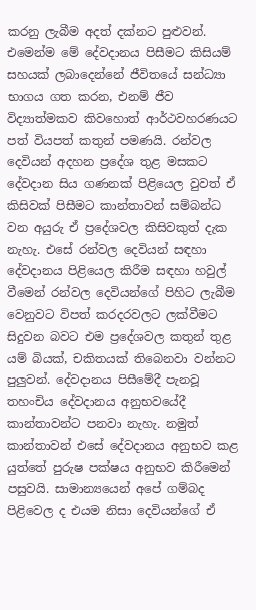කරනු ලැබීම අදත් දක්නට පුළුවන්. එමෙන්ම මේ දේවදානය පිසීමට කිසියම් සහයක් ලබාදෙන්නේ ජීවිතයේ සන්ධ්‍යා භාගය ගත කරන, එනම් ජීව විද්‍යාත්මකව කිවහොත් ආර්ථවහරණයට පත් වියපත් කතුන් පමණයි. රන්වල දෙවියන් අදහන ප්‍රදේශ තුළ මසකට දේවදාන සිය ගණනක් පිළියෙල වුවත් ඒ කිසිවක් පිසීමට කාන්තාවන් සම්බන්ධ වන අයුරු ඒ ප්‍රදේශවල කිසිවකුත් දැක නැහැ. එසේ රන්වල දෙවියන් සඳහා දේවදානය පිළියෙල කිරීම සඳහා හවුල් වීමෙන් රන්වල දෙවියන්ගේ පිහිට ලැබීම වෙනුවට විපත් කරදරවලට ලක්වීමට සිදුවන බවට එම ප්‍රදේශවල කතුන් තුළ යම් බියක්, චකිතයක් තිබෙනවා වන්නට පුලුවන්. දේවදානය පිසීමේදී පැනවූ තහංචිය දේවදානය අනුභවයේදී කාන්තාවන්ට පනවා නැහැ. නමුත් කාන්තාවන් එසේ දේවදානය අනුභව කළ යුත්තේ පුරුෂ පක්ෂය අනුභව කිරීමෙන් පසුවයි. සාමාන්‍යයෙන් අපේ ගම්බද පිළිවෙල ද එයම නිසා දෙවියන්ගේ ඒ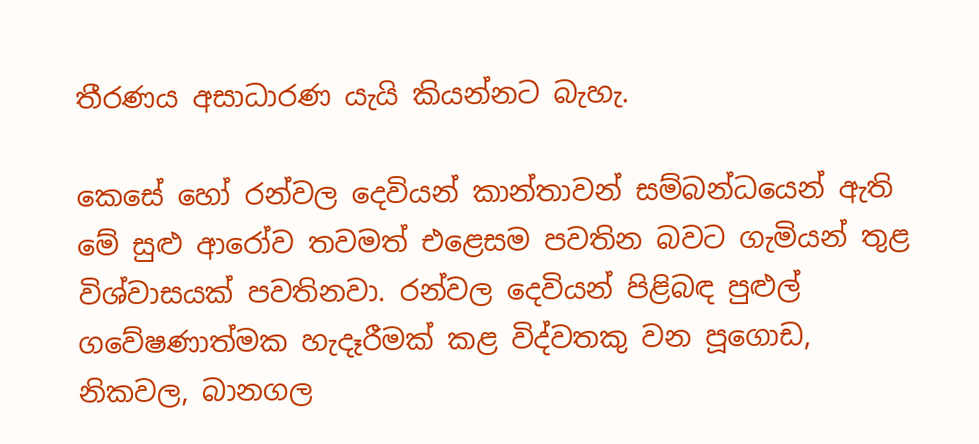තීරණය අසාධාරණ යැයි කියන්නට බැහැ.

කෙසේ හෝ රන්වල දෙවියන් කාන්තාවන් සම්බන්ධයෙන් ඇති මේ සුළු ආරෝව තවමත් එළෙසම පවතින බවට ගැමියන් තුළ විශ්වාසයක් පවතිනවා. රන්වල දෙවියන් පිළිබඳ පුළුල් ගවේෂණාත්මක හැදෑරීමක් කළ විද්වතකු වන පූගොඩ, නිකවල, බානගල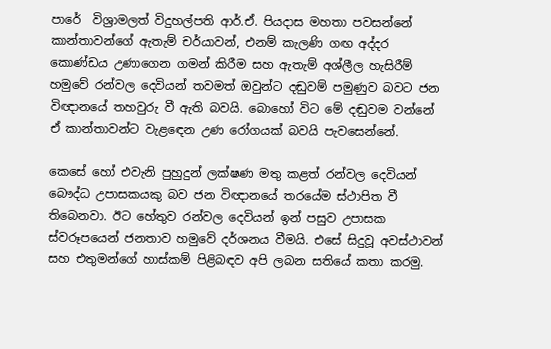පාරේ  විශ්‍රාමලත් විදුහල්පති ආර්.ඒ. පියදාස මහතා පවසන්නේ කාන්තාවන්ගේ ඇතැම් චර්යාවන්, එනම් කැලණි ගඟ අද්දර කොණ්ඩය උණාගෙන ගමන් කිරීම සහ ඇතැම් අශ්ලීල හැසිරීම්  හමුවේ රන්වල දෙවියන් තවමත් ඔවුන්ට දඬුවම් පමුණුව බවට ජන විඥානයේ තහවුරු වී ඇති බවයි. බොහෝ විට මේ දඬුවම වන්නේ ඒ කාන්තාවන්ට වැළඳෙන උණ රෝගයක් බවයි පැවසෙන්නේ.

කෙසේ හෝ එවැනි පුහුදුන් ලක්ෂණ මතු කළත් රන්වල දෙවියන් බෞද්ධ උපාසකයකු බව ජන විඥානයේ තරයේම ස්ථාපිත වී තිබෙනවා. ඊට හේතුව රන්වල දෙවියන් ඉන් පසුව උපාසක ස්වරූපයෙන් ජනතාව හමුවේ දර්ශනය වීමයි. එසේ සිදුවූ අවස්ථාවන් සහ එතුමන්ගේ හාස්කම් පිළිබඳව අපි ලබන සතියේ කතා කරමු.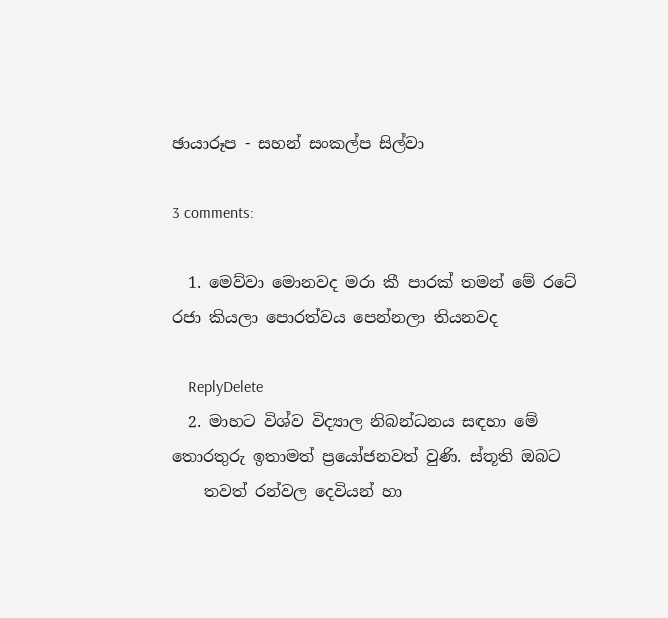ඡායාරූප - සහන් සංකල්ප සිල්වා

3 comments:

  1. මෙව්වා මොනවද මරා කී පාරක් තමන් මේ රටේ රජා කියලා පොරත්වය පෙන්නලා තියනවද

    ReplyDelete
  2. මාහට විශ්ව විද්‍යාල නිබන්ධනය සඳහා මේ තොරතුරු ඉතාමත් ප්‍රයෝජනවත් වුණි. ස්තූති ඔබට
    තවත් රන්වල දෙවියන් හා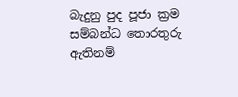බැදුනු පුද පූජා ක්‍රම සම්බන්ධ තොරතුරු ඇතිනම්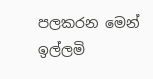පලකරන මෙන් ඉල්ලමි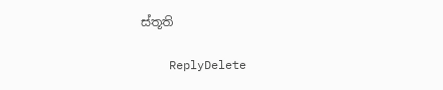ස්තූති

    ReplyDelete